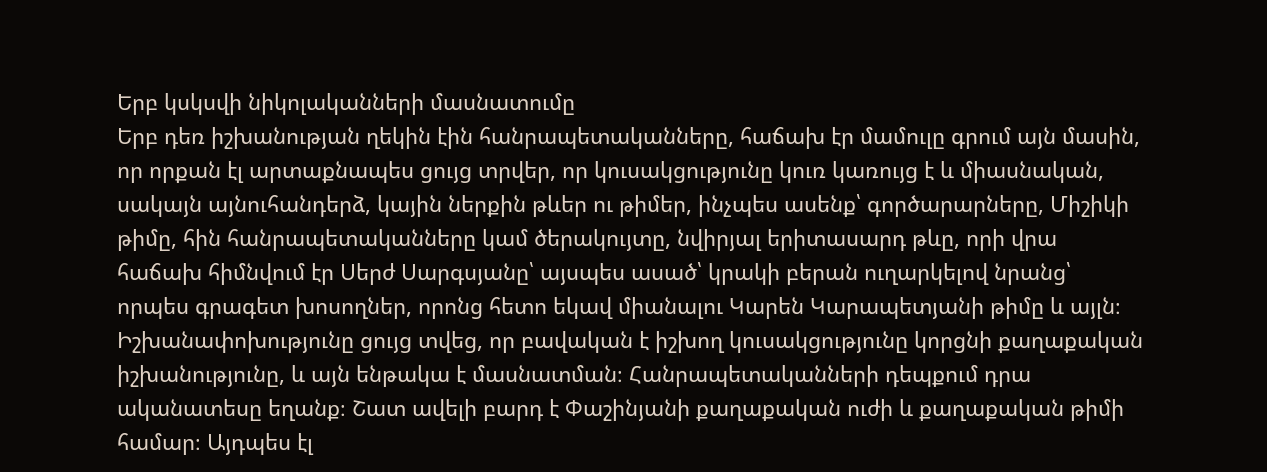Երբ կսկսվի նիկոլականների մասնատումը
Երբ դեռ իշխանության ղեկին էին հանրապետականները, հաճախ էր մամուլը գրում այն մասին, որ որքան էլ արտաքնապես ցույց տրվեր, որ կուսակցությունը կուռ կառույց է և միասնական, սակայն այնուհանդերձ, կային ներքին թևեր ու թիմեր, ինչպես ասենք՝ գործարարները, Միշիկի թիմը, հին հանրապետականները կամ ծերակույտը, նվիրյալ երիտասարդ թևը, որի վրա հաճախ հիմնվում էր Սերժ Սարգսյանը՝ այսպես ասած՝ կրակի բերան ուղարկելով նրանց՝ որպես գրագետ խոսողներ, որոնց հետո եկավ միանալու Կարեն Կարապետյանի թիմը և այլն։
Իշխանափոխությունը ցույց տվեց, որ բավական է իշխող կուսակցությունը կորցնի քաղաքական իշխանությունը, և այն ենթակա է մասնատման։ Հանրապետականների դեպքում դրա ականատեսը եղանք։ Շատ ավելի բարդ է Փաշինյանի քաղաքական ուժի և քաղաքական թիմի համար։ Այդպես էլ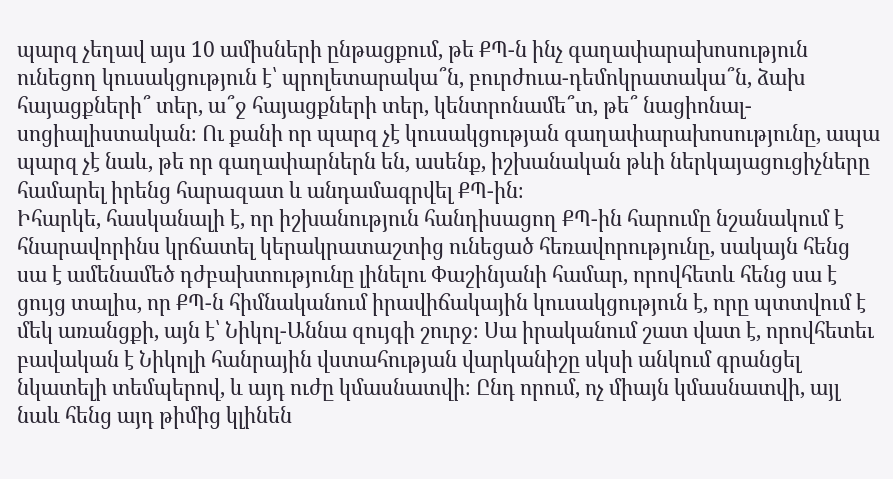պարզ չեղավ այս 10 ամիսների ընթացքում, թե ՔՊ-ն ինչ գաղափարախոսություն ունեցող կուսակցություն է՝ պրոլետարակա՞ն, բուրժուա-դեմոկրատակա՞ն, ձախ հայացքների՞ տեր, ա՞ջ հայացքների տեր, կենտրոնամե՞տ, թե՞ նացիոնալ-սոցիալիստական։ Ու քանի որ պարզ չէ կուսակցության գաղափարախոսությունը, ապա պարզ չէ նաև, թե որ գաղափարներն են, ասենք, իշխանական թևի ներկայացուցիչները համարել իրենց հարազատ և անդամագրվել ՔՊ-ին։
Իհարկե, հասկանալի է, որ իշխանություն հանդիսացող ՔՊ-ին հարումը նշանակում է հնարավորինս կրճատել կերակրատաշտից ունեցած հեռավորությունը, սակայն հենց սա է ամենամեծ դժբախտությունը լինելու Փաշինյանի համար, որովհետև հենց սա է ցույց տալիս, որ ՔՊ-ն հիմնականում իրավիճակային կուսակցություն է, որը պտտվում է մեկ առանցքի, այն է՝ Նիկոլ-Աննա զույգի շուրջ։ Սա իրականում շատ վատ է, որովհետեւ բավական է Նիկոլի հանրային վստահության վարկանիշը սկսի անկում գրանցել նկատելի տեմպերով, և այդ ուժը կմասնատվի։ Ընդ որում, ոչ միայն կմասնատվի, այլ նաև հենց այդ թիմից կլինեն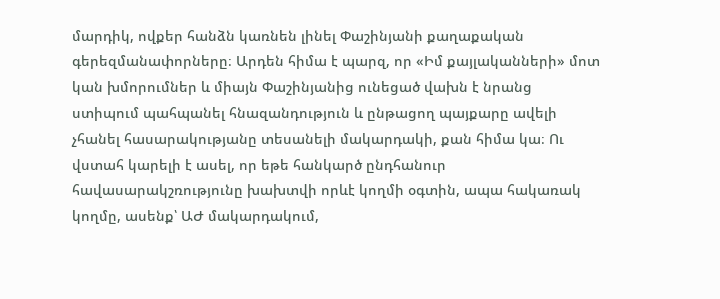մարդիկ, ովքեր հանձն կառնեն լինել Փաշինյանի քաղաքական գերեզմանափորները։ Արդեն հիմա է պարզ, որ «Իմ քայլականների» մոտ կան խմորումներ և միայն Փաշինյանից ունեցած վախն է նրանց ստիպում պահպանել հնազանդություն և ընթացող պայքարը ավելի չհանել հասարակությանը տեսանելի մակարդակի, քան հիմա կա։ Ու վստահ կարելի է ասել, որ եթե հանկարծ ընդհանուր հավասարակշռությունը խախտվի որևէ կողմի օգտին, ապա հակառակ կողմը, ասենք՝ ԱԺ մակարդակում,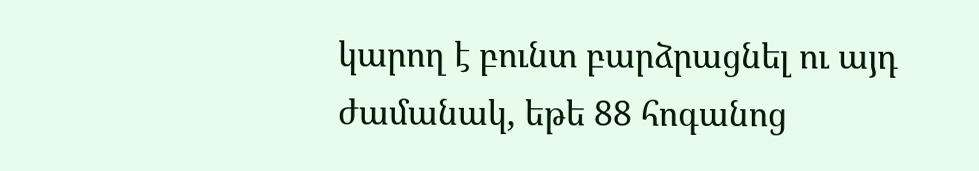կարող է բունտ բարձրացնել ու այդ ժամանակ, եթե 88 հոգանոց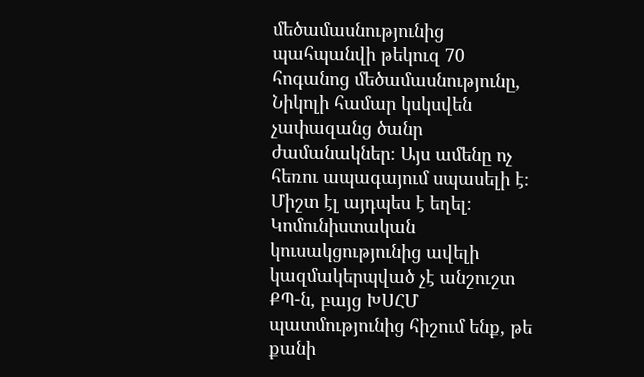մեծամասնությունից պահպանվի թեկուզ 70 հոգանոց մեծամասնությունը, Նիկոլի համար կսկսվեն չափազանց ծանր ժամանակներ։ Այս ամենը ոչ հեռու ապագայում սպասելի է։ Միշտ էլ այդպես է եղել։ Կոմունիստական կուսակցությունից ավելի կազմակերպված չէ անշուշտ ՔՊ-ն, բայց ԽՍՀՄ պատմությունից հիշում ենք, թե քանի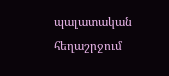պալատական հեղաշրջում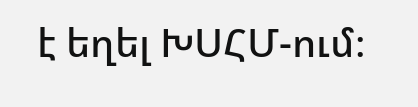է եղել ԽՍՀՄ-ում։